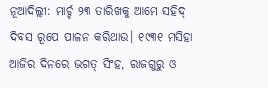ନୂଆଦିଲ୍ଲୀ: ମାର୍ଚ୍ଚ ୨୩ ତାରିଖକୁ ଆମେ ସହିଦ୍ ଦିବସ ରୂପେ ପାଳନ କରିଥାଉ। ୧୯୩୧ ମସିହା ଆଜିର ଦିନରେ ଭଗତ୍ ସିଂହ, ରାଜଗୁରୁ ଓ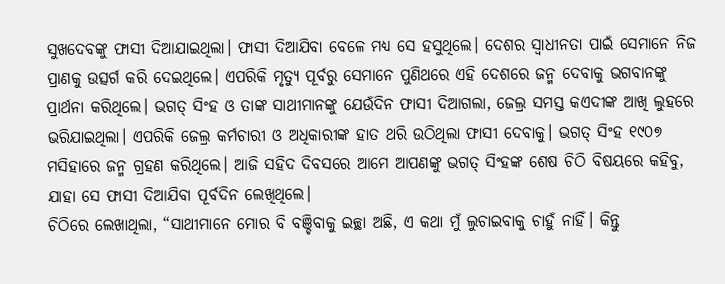ସୁଖଦେବଙ୍କୁ ଫାସୀ ଦିଆଯାଇଥିଲା। ଫାସୀ ଦିଆଯିବା ବେଳେ ମଧ୍ୟ ସେ ହସୁଥିଲେ। ଦେଶର ସ୍ୱାଧୀନତା ପାଇଁ ସେମାନେ ନିଜ ପ୍ରାଣକୁ ଉତ୍ସର୍ଗ କରି ଦେଇଥିଲେ। ଏପରିକି ମୃତ୍ୟୁ ପୂର୍ବରୁ ସେମାନେ ପୁଣିଥରେ ଏହି ଦେଶରେ ଜନ୍ମ ଦେବାକୁ ଭଗବାନଙ୍କୁ ପ୍ରାର୍ଥନା କରିଥିଲେ। ଭଗତ୍ ସିଂହ ଓ ତାଙ୍କ ସାଥୀମାନଙ୍କୁ ଯେଉଁଦିନ ଫାସୀ ଦିଆଗଲା, ଜେଲ୍ର ସମସ୍ତ କଏଦୀଙ୍କ ଆଖି ଲୁହରେ ଭରିଯାଇଥିଲା। ଏପରିକି ଜେଲ୍ର କର୍ମଚାରୀ ଓ ଅଧିକାରୀଙ୍କ ହାତ ଥରି ଉଠିଥିଲା ଫାସୀ ଦେବାକୁ। ଭଗତ୍ ସିଂହ ୧୯୦୭ ମସିହାରେ ଜନ୍ମ ଗ୍ରହଣ କରିଥିଲେ। ଆଜି ସହିଦ ଦିବସରେ ଆମେ ଆପଣଙ୍କୁ ଭଗତ୍ ସିଂହଙ୍କ ଶେଷ ଚିଠି ବିଷୟରେ କହିବୁ, ଯାହା ସେ ଫାସୀ ଦିଆଯିବା ପୂର୍ବଦିନ ଲେଖିଥିଲେ।
ଚିଠିରେ ଲେଖାଥିଲା, “ସାଥୀମାନେ ମୋର ବି ବଞ୍ଚିବାକୁ ଇଚ୍ଛା ଅଛି, ଏ କଥା ମୁଁ ଲୁଚାଇବାକୁ ଚାହୁଁ ନାହିଁ। କିନ୍ତୁ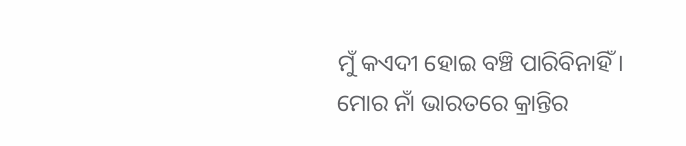ମୁଁ କଏଦୀ ହୋଇ ବଞ୍ଚି ପାରିବିନାହିଁ। ମୋର ନାଁ ଭାରତରେ କ୍ରାନ୍ତିର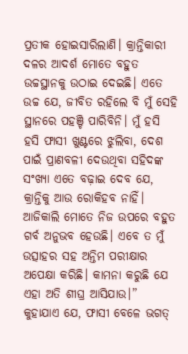ପ୍ରତୀକ ହୋଇସାରିଲାଣି। କ୍ରାନ୍ତିକାରୀ ଦଳର ଆଦର୍ଶ ମୋତେ ବହୁତ ଉଚ୍ଚସ୍ଥାନକୁ ଉଠାଇ ଦେଇଛି। ଏତେ ଉଚ୍ଚ ଯେ, ଜୀବିତ ରହିଲେ ବି ମୁଁ ସେହି ସ୍ଥାନରେ ପହଞ୍ଚି ପାରିବିନି। ମୁଁ ହସି ହସି ଫାସୀ ଖୁଣ୍ଟରେ ଝୁଲିବା, ଦେଶ ପାଇଁ ପ୍ରାଣବଳୀ ଦେଉଥିବା ସହିଦଙ୍କ ସଂଖ୍ୟା ଏତେ ବଢ଼ାଇ ଦେବ ଯେ, କ୍ରାନ୍ତିକୁ ଆଉ ରୋକିହବ ନାହିଁ। ଆଜିକାଲି ମୋତେ ନିଜ ଉପରେ ବହୁତ ଗର୍ବ ଅନୁଭବ ହେଉଛି। ଏବେ ତ ମୁଁ ଉତ୍ସାହର ସହ ଅନ୍ତିମ ପରୀକ୍ଷାର ଅପେକ୍ଷା କରିଛି। କାମନା କରୁଛି ଯେ ଏହା ଅତି ଶୀଘ୍ର ଆସିଯାଉ।”
କୁହାଯାଏ ଯେ, ଫାସୀ ବେଳେ ଭଗତ୍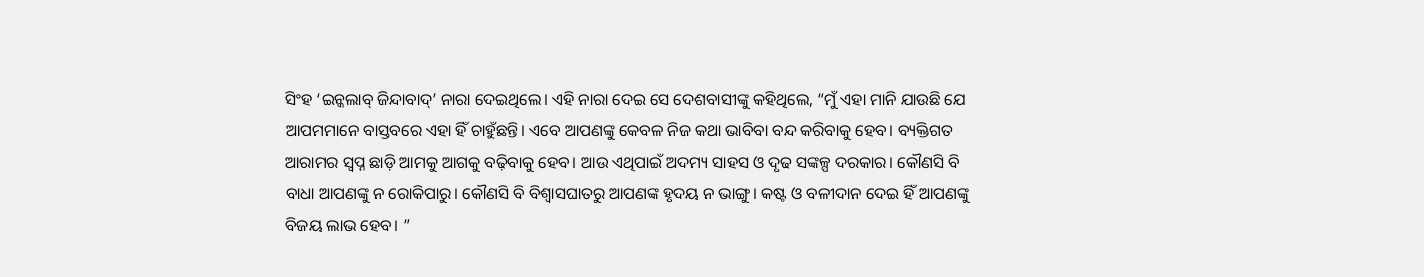ସିଂହ ‘ଇନ୍କଲାବ୍ ଜିନ୍ଦାବାଦ୍’ ନାରା ଦେଇଥିଲେ। ଏହି ନାରା ଦେଇ ସେ ଦେଶବାସୀଙ୍କୁ କହିଥିଲେ, “ମୁଁ ଏହା ମାନି ଯାଉଛି ଯେ ଆପମମାନେ ବାସ୍ତବରେ ଏହା ହିଁ ଚାହୁଁଛନ୍ତି। ଏବେ ଆପଣଙ୍କୁ କେବଳ ନିଜ କଥା ଭାବିବା ବନ୍ଦ କରିବାକୁ ହେବ। ବ୍ୟକ୍ତିଗତ ଆରାମର ସ୍ୱପ୍ନ ଛାଡ଼ି ଆମକୁ ଆଗକୁ ବଢ଼ିବାକୁ ହେବ। ଆଉ ଏଥିପାଇଁ ଅଦମ୍ୟ ସାହସ ଓ ଦୃଢ ସଙ୍କଳ୍ପ ଦରକାର। କୌଣସି ବି ବାଧା ଆପଣଙ୍କୁ ନ ରୋକିପାରୁ। କୌଣସି ବି ବିଶ୍ୱାସଘାତରୁ ଆପଣଙ୍କ ହୃଦୟ ନ ଭାଙ୍ଗୁ। କଷ୍ଟ ଓ ବଳୀଦାନ ଦେଇ ହିଁ ଆପଣଙ୍କୁ ବିଜୟ ଲାଭ ହେବ। ”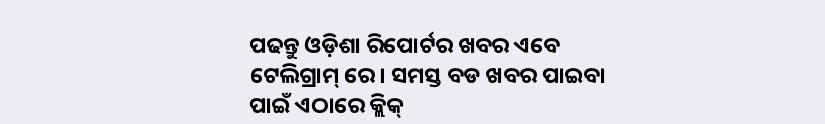ପଢନ୍ତୁ ଓଡ଼ିଶା ରିପୋର୍ଟର ଖବର ଏବେ ଟେଲିଗ୍ରାମ୍ ରେ। ସମସ୍ତ ବଡ ଖବର ପାଇବା ପାଇଁ ଏଠାରେ କ୍ଲିକ୍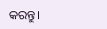କରନ୍ତୁ।